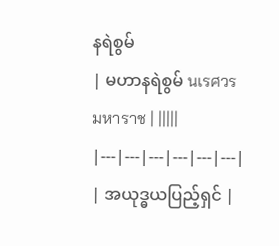နရဲစွမ်
| မဟာနရဲစွမ် นเรศวรมหาราช | |||||
|---|---|---|---|---|---|
| အယုဒ္ဓယပြည့်ရှင် |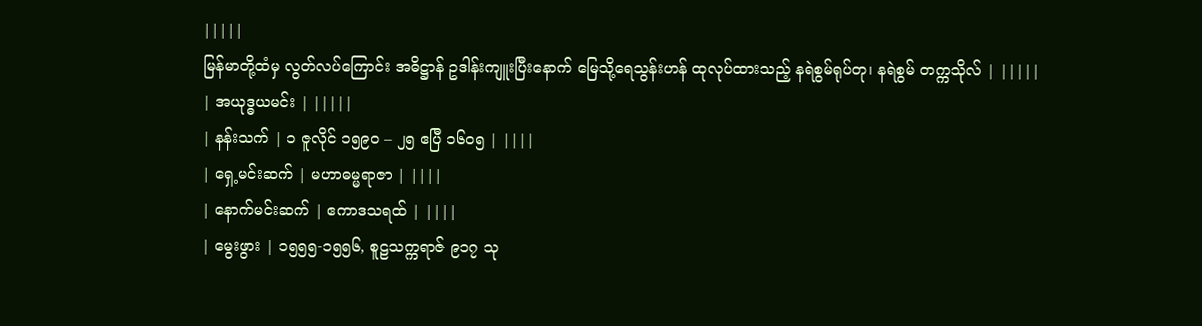|||||
မြန်မာတို့ထံမှ လွတ်လပ်ကြောင်း အဓိဋ္ဌာန် ဥဒါန်းကျူးပြီးနောက် မြေသို့ရေသွန်းဟန် ထုလုပ်ထားသည့် နရဲစွမ်ရုပ်တု၊ နရဲစွမ် တက္ကသိုလ် | |||||
| အယုဒ္ဓယမင်း | |||||
| နန်းသက် | ၁ ဇူလိုင် ၁၅၉၀ – ၂၅ ဧပြီ ၁၆၀၅ | ||||
| ရှေ့မင်းဆက် | မဟာဓမ္မရာဇာ | ||||
| နောက်မင်းဆက် | ဧကာဒသရထ် | ||||
| မွေးဖွား | ၁၅၅၅-၁၅၅၆, စူဠသက္ကရာဇ် ၉၁၇ သု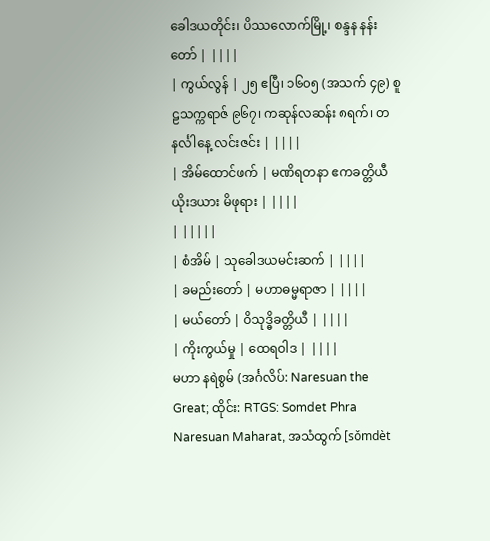ခေါဒယတိုင်း၊ ပိဿလောက်မြို့၊ စန္ဒန နန်းတော် | ||||
| ကွယ်လွန် | ၂၅ ဧပြီ၊ ၁၆၀၅ (အသက် ၄၉) စူဠသက္ကရာဇ် ၉၆၇၊ ကဆုန်လဆန်း ၈ရက်၊ တနင်္လါနေ့ လင်းဇင်း | ||||
| အိမ်ထောင်ဖက် | မဏိရတနာ ဧကခတ္တိယီ ယိုးဒယား မိဖုရား | ||||
| |||||
| စံအိမ် | သုခေါဒယမင်းဆက် | ||||
| ခမည်းတော် | မဟာဓမ္မရာဇာ | ||||
| မယ်တော် | ဝိသုဒ္ဓိခတ္တိယီ | ||||
| ကိုးကွယ်မှု | ထေရဝါဒ | ||||
မဟာ နရဲစွမ် (အင်္ဂလိပ်: Naresuan the Great; ထိုင်း: RTGS: Somdet Phra Naresuan Maharat, အသံထွက် [sǒmdèt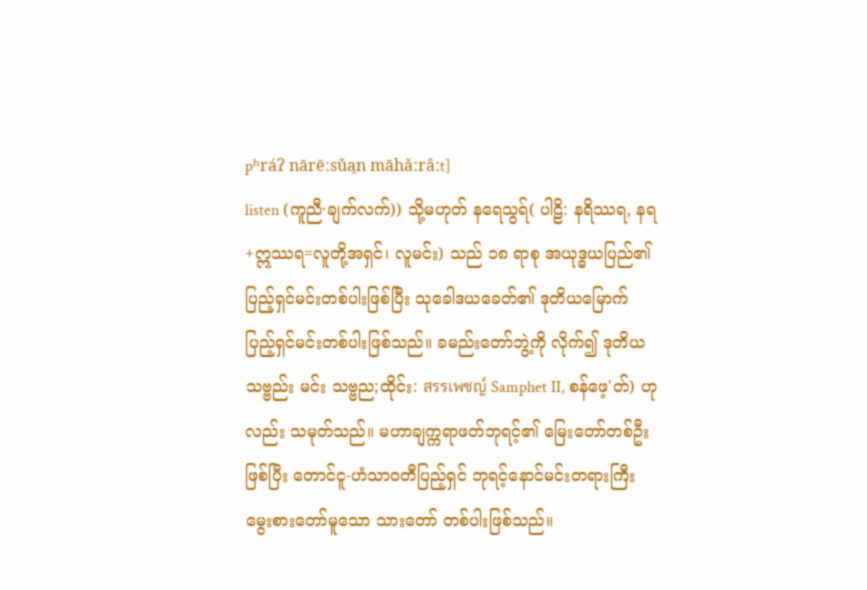pʰráʔ nārēːsǔa̯n māhǎːrâːt]
listen (ကူညီ·ချက်လက်)) သို့မဟုတ် နရေသွရ်( ပါဠိ: နရိဿရ, နရ+ဣဿရ=လူတို့အရှင်၊ လူမင်း) သည် ၁၈ ရာစု အယုဒ္ဓယပြည်၏ ပြည့်ရှင်မင်းတစ်ပါးဖြစ်ပြီး သုခေါဒယခေတ်၏ ဒုတိယမြောက် ပြည့်ရှင်မင်းတစ်ပါးဖြစ်သည်။ ခမည်းတော်ဘွဲ့ကို လိုက်၍ ဒုတိယ သဗ္ဗည်း မင်း သဗ္ဗည;ထိုင်း: สรรเพชญ์ Samphet II, စန်ဖေ့'တ်) ဟုလည်း သမုတ်သည်။ မဟာချက္ကရာဖတ်ဘုရင့်၏ မြေးတော်တစ်ဦးဖြစ်ပြီး တောင်ငူ-ဟံသာဝတီပြည့်ရှင် ဘုရင့်နောင်မင်းတရားကြီး မွေးစားတော်မူသော သားတော် တစ်ပါးဖြစ်သည်။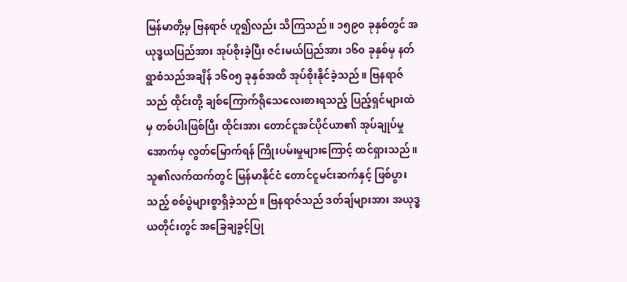မြန်မာတို့မှ ဗြနရာဇ် ဟူ၍လည်း သိကြသည်။ ၁၅၉၀ ခုနှစ်တွင် အယုဒ္ဓယပြည်အား အုပ်စိုးခဲ့ပြီး ဇင်းမယ်ပြည်အား ၁၆၀ ခုနှစ်မှ နတ်ရွာစံသည်အချိန် ၁၆၀၅ ခုနှစ်အထိ အုပ်စိုးနိုင်ခဲ့သည်။ ဗြနရာဇ်သည် ထိုင်းတို့ ချစ်ကြောက်ရိုသေလေးစားရသည့် ပြည့်ရှင်များထဲမှ တစ်ပါးဖြစ်ပြီး ထိုင်းအား တောင်ငူအင်ပိုင်ယာ၏ အုပ်ချုပ်မှုအောက်မှ လွတ်မြောက်ရန် ကြိုးပမ်းမှုများကြောင့် ထင်ရှားသည်။ သူ၏လက်ထက်တွင် မြန်မာနိုင်ငံ တောင်ငူမင်းဆက်နှင့် ဖြစ်ပွားသည့် စစ်ပွဲများစွာရှိခဲ့သည်။ ဗြနရာဇ်သည် ဒတ်ချ်များအား အယုဒ္ဓယတိုင်းတွင် အခြေချခွင့်ပြု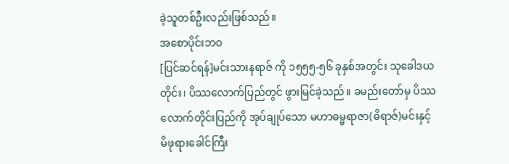ခဲ့သူတစ်ဦးလည်းဖြစ်သည်။
အစောပိုင်းဘဝ
[ပြင်ဆင်ရန်]မင်းသားနရာဇ် ကို ၁၅၅၅-၅၆ ခုနှစ်အတွင်း သုခေါဒယတိုင်း၊ ပိဿလောက်ပြည်တွင် ဖွားမြင်ခဲ့သည်။ ခမည်းတော်မှ ပိဿလောက်တိုင်းပြည်ကို အုပ်ချုပ်သော မဟာဓမ္မရာဇာ(ဓိရာဇ်)မင်းနှင့် မိဖုရားခေါင်ကြီး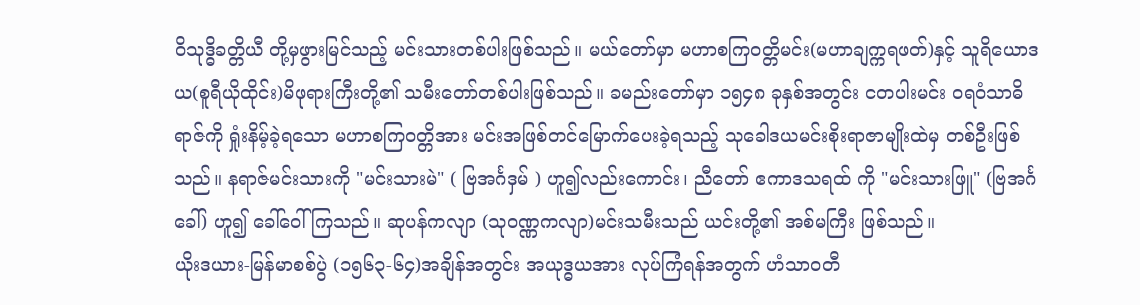ဝိသုဒ္ဓိခတ္တိယီ တို့မှဖွားမြင်သည့် မင်းသားတစ်ပါးဖြစ်သည်။ မယ်တော်မှာ မဟာစကြဝတ္တိမင်း(မဟာချက္ကရဖတ်)နှင့် သူရိယောဒယ(စူရီယိုထိုင်း)မိဖုရားကြီးတို့၏ သမီးတော်တစ်ပါးဖြစ်သည်။ ခမည်းတော်မှာ ၁၅၄၈ ခုနှစ်အတွင်း ငတပါးမင်း ဝရဝံသာဓိရာဇ်ကို ရှုံးနိမ့်ခဲ့ရသော မဟာစကြဝတ္တိအား မင်းအဖြစ်တင်မြောက်ပေးခဲ့ရသည့် သုခေါဒယမင်းစိုးရာဇာမျိုးထဲမှ တစ်ဦးဖြစ်သည်။ နရာဇ်မင်းသားကို "မင်းသားမဲ" ( ဗြအင်္ဂဒှမ် ) ဟူ၍လည်းကောင်း၊ ညီတော် ဧကာဒသရထ် ကို "မင်းသားဖြူ" (ဗြအင်္ဂခေါ်) ဟူ၍ ခေါ်ဝေါ်ကြသည်။ ဆုပန်ကလျာ (သုဝဏ္ဏကလျာ)မင်းသမီးသည် ယင်းတို့၏ အစ်မကြီး ဖြစ်သည်။
ယိုးဒယား-မြန်မာစစ်ပွဲ (၁၅၆၃-၆၄)အချိန်အတွင်း အယုဒ္ဓယအား လုပ်ကြံရန်အတွက် ဟံသာဝတီ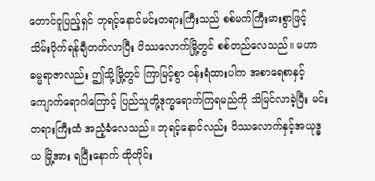တောင်ငူပြည့်ရှင် ဘုရင့်နောင်မင်းတရားကြီးသည် စစ်မက်ကြီးမားစွာဖြင့် သိမ်းပိုက်ရန်ချီတတ်လာပြီး ပိဿလောက်မြို့တွင် စစ်တည်လေသည်။ မဟာဓမ္မရာဇာလည်း ဤသို့မြို့တွင် ကြာမြင့်စွာ ဝန်းရံထားပါက အစာရေစာနှင့် ကျောက်ရောဂါကြောင့် ပြည်သူတို့ဒုက္ခရောက်ကြရမည်ကို သိမြင်လာခဲ့ပြီး မင်းတရားကြီးထံ အညံ့ခံလေသည်။ ဘုရင့်နောင်လည်း ပိဿလောက်နှင့်အယုဒ္ဓယ မြို့အား ရပြီးနောက် ထိုတိုင်း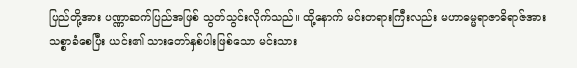ပြည်တို့အား ပဏ္ဏာဆက်ပြည်အဖြစ် သွတ်သွင်းလိုက်သည်။ ထို့နောက် မင်းတရားကြီးလည်း မဟာဓမ္မရာဇာဓိရာဇ်အား သစ္စာခံစေပြီး ယင်း၏ သားတော်နှစ်ပါးဖြစ်သော မင်းသား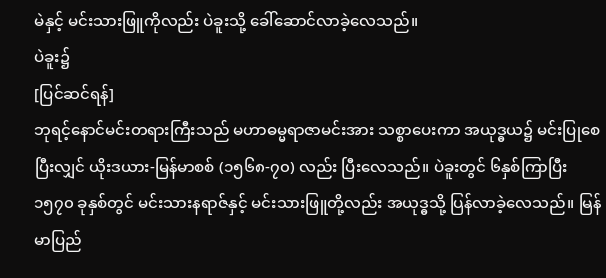မဲနှင့် မင်းသားဖြူကိုလည်း ပဲခူးသို့ ခေါ်ဆောင်လာခဲ့လေသည်။
ပဲခူး၌
[ပြင်ဆင်ရန်]
ဘုရင့်နောင်မင်းတရားကြီးသည် မဟာဓမ္မရာဇာမင်းအား သစ္စာပေးကာ အယုဒ္ဓယ၌ မင်းပြုစေပြီးလျှင် ယိုးဒယား-မြန်မာစစ် (၁၅၆၈-၇၀) လည်း ပြီးလေသည်။ ပဲခူးတွင် ၆နှစ်ကြာပြီး ၁၅၇၀ ခုနှစ်တွင် မင်းသားနရာဇ်နှင့် မင်းသားဖြူတို့လည်း အယုဒ္ဓသို့ ပြန်လာခဲ့လေသည်။ မြန်မာပြည်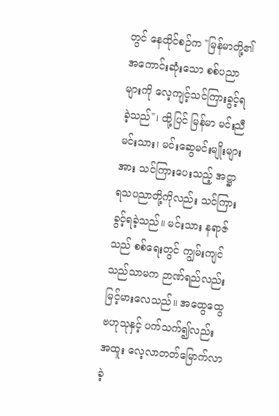တွင် နေထိုင်စဉ်က "မြန်မာတို့၏အကောင်းဆုံးသော စစ်ပညာများကို လေ့ကျင့်သင်ကြားခွင့်ရခဲ့သည်"၊ ထို့ပြင် မြန်မာ မင်းညီမင်းသား၊ မင်းဆွေမင်းမျိုးများအား သင်ကြားပေးသည့် အဋ္ဌာရသပညာတို့ကိုလည်း သင်ကြားခွင့်ရခဲ့သည်။ မင်းသား နရာဇ်သည် စစ်ရေးတွင် ကျွမ်းကျင်သည်သာမက ဉာဏ်ရည်လည်းမြင့်မားလေသည်။ အထွေထွေဗဟုသုနှင့် ပက်သက်၍လည်း အထူး လေ့လာတတ်မြောက်လာခဲ့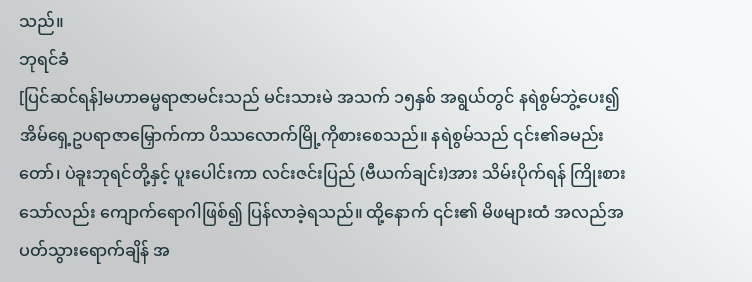သည်။
ဘုရင်ခံ
[ပြင်ဆင်ရန်]မဟာဓမ္မရာဇာမင်းသည် မင်းသားမဲ အသက် ၁၅နှစ် အရွယ်တွင် နရဲစွမ်ဘွဲ့ပေး၍ အိမ်ရှေ့ဥပရာဇာမြှောက်ကာ ပိဿလောက်မြို့ကိုစားစေသည်။ နရဲစွမ်သည် ၎င်း၏ခမည်းတော်၊ ပဲခူးဘုရင်တို့နှင့် ပူးပေါင်းကာ လင်းဇင်းပြည် (ဗီယက်ချင်း)အား သိမ်းပိုက်ရန် ကြိုးစားသော်လည်း ကျောက်ရောဂါဖြစ်၍ ပြန်လာခဲ့ရသည်။ ထို့နောက် ၎င်း၏ မိဖများထံ အလည်အပတ်သွားရောက်ချိန် အ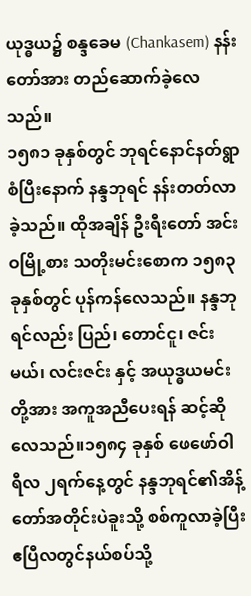ယုဒ္ဓယ၌ စန္ဒခေမ (Chankasem) နန်းတော်အား တည်ဆောက်ခဲ့လေသည်။
၁၅၈၁ ခုနှစ်တွင် ဘုရင်နောင်နတ်ရွာစံပြီးနောက် နန္ဒဘုရင် နန်းတတ်လာခဲ့သည်။ ထိုအချိန် ဦးရီးတော် အင်းဝမြို့စား သတိုးမင်းစောက ၁၅၈၃ ခုနှစ်တွင် ပုန်ကန်လေသည်။ နန္ဒဘုရင်လည်း ပြည်၊ တောင်ငူ၊ ဇင်းမယ်၊ လင်းဇင်း နှင့် အယုဒ္ဓယမင်းတို့အား အကူအညီပေးရန် ဆင့်ဆိုလေသည်။၁၅၈၄ ခုနှစ် ဖေဖော်ဝါရီလ ၂ရက်နေ့တွင် နန္ဒဘုရင်၏အိန့်တော်အတိုင်းပဲခူးသို့ စစ်ကူလာခဲ့ပြီး ဧပြီလတွင်နယ်စပ်သို့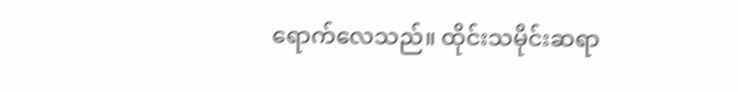ရောက်လေသည်။ ထိုင်းသမိုင်းဆရာ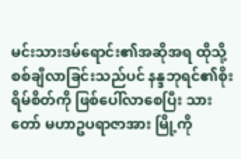မင်းသားဒမ်ရောင်း၏အဆိုအရ ထိုသို့စစ်ချီလာခြင်းသည်ပင် နန္ဒဘုရင်၏စိုးရိမ်စိတ်ကို ဖြစ်ပေါ်လာစေပြီး သားတော် မဟာဥပရာဇာအား မြို့ကို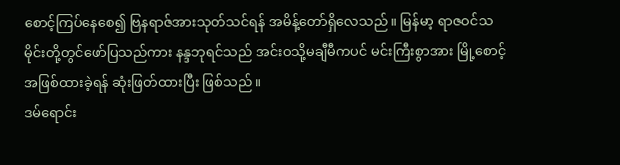စောင့်ကြပ်နေစေ၍ ဗြနရာဇ်အားသုတ်သင်ရန် အမိန့်တော်ရှိလေသည်။ မြန်မာ့ ရာဇဝင်သမိုင်းတို့တွင်ဖော်ပြသည်ကား နန္ဒဘုရင်သည် အင်းဝသို့မချီမီကပင် မင်းကြီးစွာအား မြို့စောင့်အဖြစ်ထားခဲ့ရန် ဆုံးဖြတ်ထားပြီး ဖြစ်သည်။
ဒမ်ရောင်း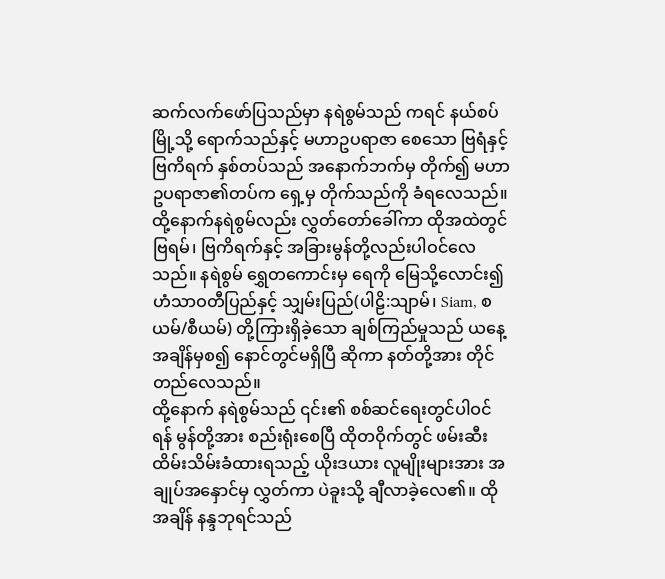ဆက်လက်ဖော်ပြသည်မှာ နရဲစွမ်သည် ကရင် နယ်စပ်မြို့သို့ ရောက်သည်နှင့် မဟာဥပရာဇာ စေသော ဗြရံနှင့် ဗြကိရက် နှစ်တပ်သည် အနောက်ဘက်မှ တိုက်၍ မဟာဥပရာဇာ၏တပ်က ရှေ့မှ တိုက်သည်ကို ခံရလေသည်။ ထို့နောက်နရဲစွမ်လည်း လွှတ်တော်ခေါ်ကာ ထိုအထဲတွင် ဗြရမ်၊ ဗြကိရက်နှင့် အခြားမွန်တို့လည်းပါဝင်လေသည်။ နရဲစွမ် ရွှေတကောင်းမှ ရေကို မြေသို့လောင်း၍ ဟံသာဝတီပြည်နှင့် သျှမ်းပြည်(ပါဠိ:သျာမ်၊ Siam, စယမ်/စီယမ်) တို့ကြားရှိခဲ့သော ချစ်ကြည်မှုသည် ယနေ့အချိန်မှစ၍ နောင်တွင်မရှိပြီ ဆိုကာ နတ်တို့အား တိုင်တည်လေသည်။
ထို့နောက် နရဲစွမ်သည် ၎င်း၏ စစ်ဆင်ရေးတွင်ပါဝင်ရန် မွန်တို့အား စည်းရုံးစေပြီ ထိုတဝိုက်တွင် ဖမ်းဆီးထိမ်းသိမ်းခံထားရသည့် ယိုးဒယား လူမျိုးများအား အချုပ်အနှောင်မှ လွှတ်ကာ ပဲခူးသို့ ချီလာခဲ့လေ၏။ ထိုအချိန် နန္ဒဘုရင်သည်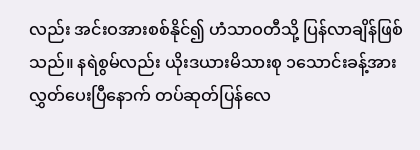လည်း အင်းဝအားစစ်နိုင်၍ ဟံသာဝတီသို့ ပြန်လာချိန်ဖြစ်သည်။ နရဲစွမ်လည်း ယိုးဒယားမိသားစု ၁သောင်းခန့်အား လွှတ်ပေးပြီနောက် တပ်ဆုတ်ပြန်လေ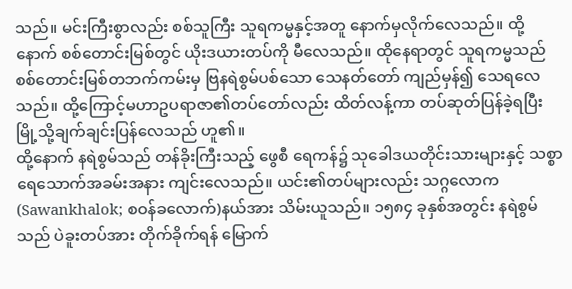သည်။ မင်းကြီးစွာလည်း စစ်သူကြီး သူရကမ္မနှင့်အတူ နောက်မှလိုက်လေသည်။ ထို့နောက် စစ်တောင်းမြစ်တွင် ယိုးဒယားတပ်ကို မီလေသည်။ ထိုနေရာတွင် သူရကမ္မသည် စစ်တောင်းမြစ်တဘက်ကမ်းမှ ဗြနရဲစွမ်ပစ်သော သေနတ်တော် ကျည်မှန်၍ သေရလေသည်။ ထို့ကြောင့်မဟာဥပရာဇာ၏တပ်တော်လည်း ထိတ်လန့်ကာ တပ်ဆုတ်ပြန်ခဲ့ရပြီး မြို့သို့ချက်ချင်းပြန်လေသည် ဟူ၏။
ထို့နောက် နရဲစွမ်သည် တန်ခိုးကြီးသည့် ဖွေစီ ရေကန်၌ သုခေါဒယတိုင်းသားများနှင့် သစ္စာရေသောက်အခမ်းအနား ကျင်းလေသည်။ ယင်း၏တပ်များလည်း သဂ္ဂလောက(Sawankhalok; စဝန်ခလောက်)နယ်အား သိမ်းယူသည်။ ၁၅၈၄ ခုနှစ်အတွင်း နရဲစွမ်သည် ပဲခူးတပ်အား တိုက်ခိုက်ရန် မြောက်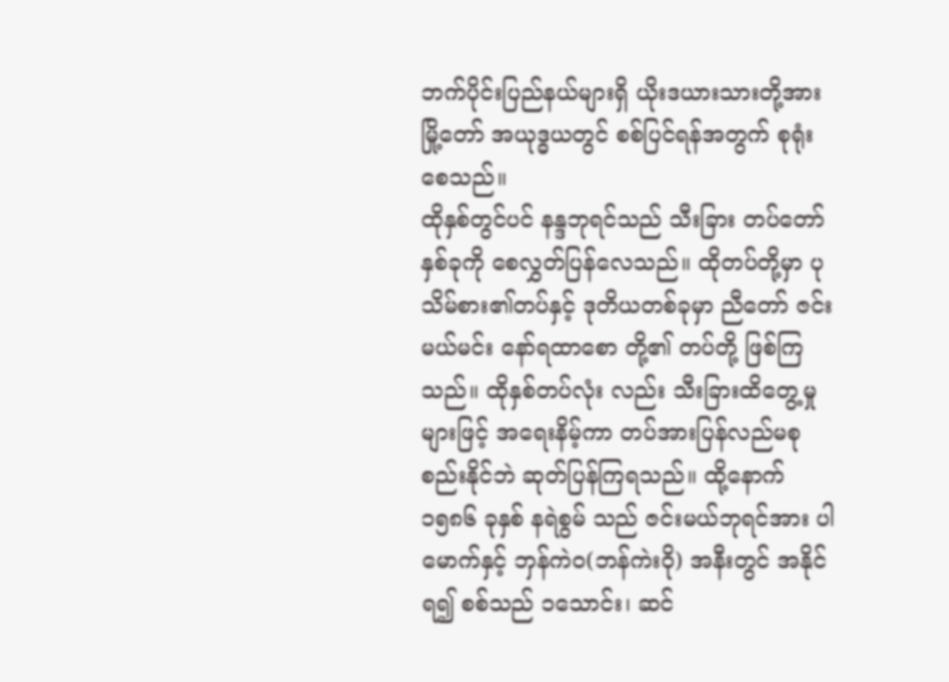ဘက်ပိုင်းပြည်နယ်များရှိ ယိုးဒယားသားတို့အား မြို့တော် အယုဒ္ဓယတွင် စစ်ပြင်ရန်အတွက် စုရုံးစေသည်။
ထိုနှစ်တွင်ပင် နန္ဒဘုရင်သည် သီးခြား တပ်တော်နှစ်ခုကို စေလွှတ်ပြန်လေသည်။ ထိုတပ်တို့မှာ ပုသိမ်စား၏တပ်နှင့် ဒုတိယတစ်ခုမှာ ညီတော် ဇင်းမယ်မင်း နော်ရထာစော တို့၏ တပ်တို့ ဖြစ်ကြသည်။ ထိုနှစ်တပ်လုံး လည်း သီးခြားထိတွေ့မှုများဖြင့် အရေးနိမ့်ကာ တပ်အားပြန်လည်မစုစည်းနိုင်ဘဲ ဆုတ်ပြန်ကြရသည်။ ထို့နောက် ၁၅၈၆ ခုနှစ် နရဲစွမ် သည် ဇင်းမယ်ဘုရင်အား ပါမောက်နှင့် ဘှန်ကဲဝ(ဘန်ကဲးဝို) အနီးတွင် အနိုင်ရ၍ စစ်သည် ၁သောင်း၊ ဆင်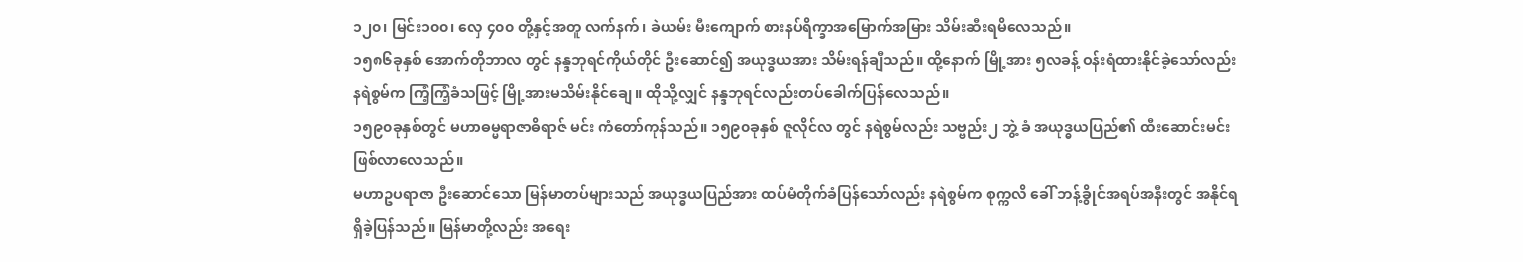၁၂၀၊ မြင်း၁၀၀၊ လှေ ၄၀၀ တို့နှင့်အတူ လက်နက်၊ ခဲယမ်း မီးကျောက် စားနပ်ရိက္ခာအမြောက်အမြား သိမ်းဆီးရမိလေသည်။
၁၅၈၆ခုနှစ် အောက်တိုဘာလ တွင် နန္ဒဘုရင်ကိုယ်တိုင် ဦးဆောင်၍ အယုဒ္ဓယအား သိမ်းရန်ချီသည်။ ထို့နောက် မြို့အား ၅လခန့် ဝန်းရံထားနိုင်ခဲ့သော်လည်း နရဲစွမ်က ကြံ့ကြံ့ခံသဖြင့် မြို့အားမသိမ်းနိုင်ချေ။ ထိုသို့လျှင် နန္ဒဘုရင်လည်းတပ်ခေါက်ပြန်လေသည်။
၁၅၉၀ခုနှစ်တွင် မဟာဓမ္မရာဇာဓိရာဇ် မင်း ကံတော်ကုန်သည်။ ၁၅၉၀ခုနှစ် ဇူလိုင်လ တွင် နရဲစွမ်လည်း သဗ္ဗည်း၂ ဘွဲ့ ခံ အယုဒ္ဓယပြည်၏ ထီးဆောင်းမင်း ဖြစ်လာလေသည်။
မဟာဥပရာဇာ ဦးဆောင်သော မြန်မာတပ်များသည် အယုဒ္ဓယပြည်အား ထပ်မံတိုက်ခံပြန်သော်လည်း နရဲစွမ်က စုက္ကလိ ခေါ် ဘန့်ခွိုင်အရပ်အနီးတွင် အနိုင်ရရှိခဲ့ပြန်သည်။ မြန်မာတို့လည်း အရေး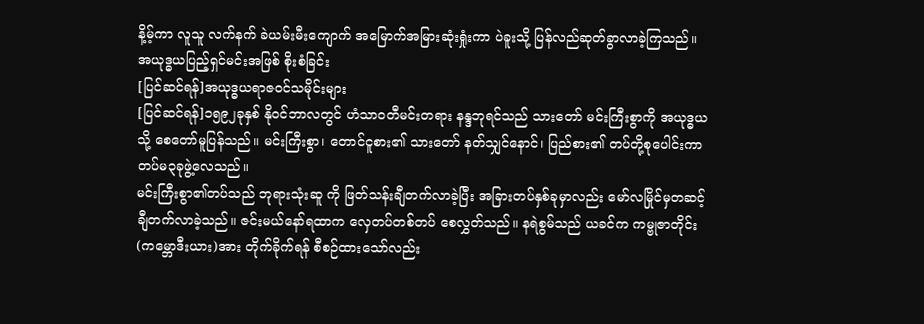နိ့မ့်ကာ လူသူ လက်နက် ခဲယမ်းမီးကျောက် အမြောက်အမြားဆုံးရှုံးကာ ပဲခူးသို့ ပြန်လည်ဆုတ်ခွာလာခဲ့ကြသည်။
အယုဒ္ဓယပြည့်ရှင်မင်းအဖြစ် စိုးစံခြင်း
[ပြင်ဆင်ရန်]အယုဒ္ဓယရာဇဝင်သမိုင်းများ
[ပြင်ဆင်ရန်]၁၅၉၂ခုနှစ် နိုဝင်ဘာလတွင် ဟံသာဝတီမင်းတရား နန္ဒဘုရင်သည် သားတော် မင်းကြီးစွာကို အယုဒ္ဓယသို့ စေတော်မူပြန်သည်။ မင်းကြီးစွာ၊ တောင်ငူစား၏ သားတော် နတ်သျှင်နောင်၊ ပြည်စား၏ တပ်တို့စုပေါင်းကာ တပ်မ၃ခုဖွဲ့လေသည်။
မင်းကြီးစွာ၏တပ်သည် ဘုရားသုံးဆူ ကို ဖြတ်သန်းချီတက်လာခဲ့ပြီး အခြားတပ်နှစ်ခုမှာလည်း မော်လမြိုင်မှတဆင့် ချီတက်လာခဲ့သည်။ ဇင်းမယ်နော်ရထာက လှေတပ်တစ်တပ် စေလွှတ်သည်။ နရဲစွမ်သည် ယခင်က ကမ္ဗုဇာတိုင်း (ကမ္ဘောဒီးယား)အား တိုက်ခိုက်ရန် စီစဉ်ထားသော်လည်း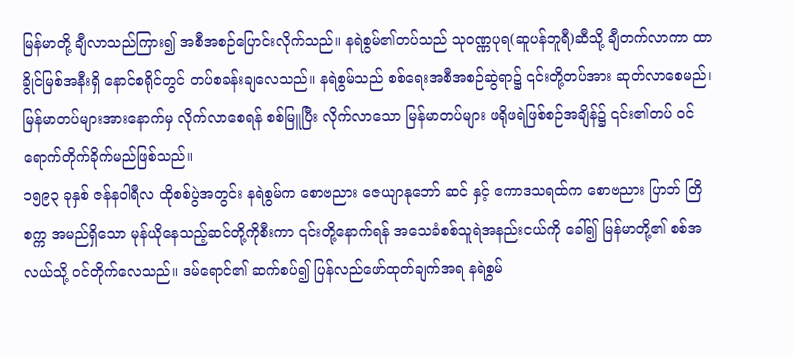မြန်မာတို့ ချီလာသည်ကြား၍ အစီအစဉ်ပြောင်းလိုက်သည်။ နရဲစွမ်၏တပ်သည် သုဝဏ္ဏပုရ(ဆူပန်ဘူရီ)ဆီသို့ ချီတက်လာကာ ထာခွိုင်မြစ်အနီးရှိ နောင်စရိုင်တွင် တပ်စခန်းချလေသည်။ နရဲစွမ်သည် စစ်ရေးအစီအစဉ်ဆွဲရာ၌ ၎င်းတို့တပ်အား ဆုတ်လာစေမည်၊ မြန်မာတပ်များအားနောက်မှ လိုက်လာစေရန် စစ်မြူပြီး လိုက်လာသော မြန်မာတပ်များ ဖရိုဖရဲဖြစ်စဉ်အချိန်၌ ၎င်း၏တပ် ဝင်ရောက်တိုက်ခိုက်မည်ဖြစ်သည်။
၁၅၉၃ ခုနှစ် ဇန်နဝါရီလ ထိုစစ်ပွဲအတွင်း နရဲစွမ်က စောဗညား ဇေယျာနုဘော် ဆင် နှင့် ဧကာဒသရထ်က စောဗညား ပြာဘ် တြိစက္က အမည်ရှိသော မုန်ယိုနေသည့်ဆင်တို့ကိုစီးကာ ၎င်းတို့နောက်ရန် အသေခံစစ်သူရဲအနည်းငယ်ကို ခေါ်၍ မြန်မာတို့၏ စစ်အလယ်သို့ ဝင်တိုက်လေသည်။ ဒမ်ရောင်၏ ဆက်စပ်၍ ပြန်လည်ဖော်ထုတ်ချက်အရ နရဲစွမ်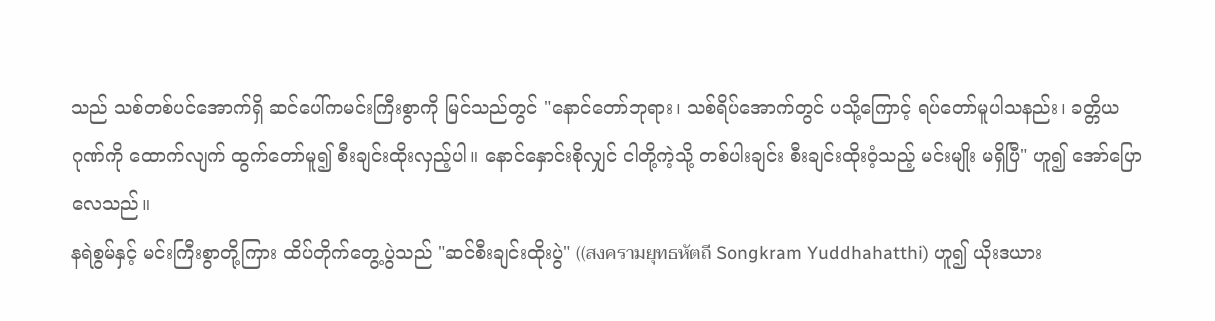သည် သစ်တစ်ပင်အောက်ရှိ ဆင်ပေါ်ကမင်းကြီးစွာကို မြင်သည်တွင် "နောင်တော်ဘုရား၊ သစ်ရိပ်အောက်တွင် ပသို့ကြောင့် ရပ်တော်မူပါသနည်း၊ ခတ္တိယဂုဏ်ကို ထောက်လျက် ထွက်တော်မူ၍ စီးချင်းထိုးလှည့်ပါ။ နောင်နှောင်းစိုလျှင် ငါတို့ကဲ့သို့ တစ်ပါးချင်း စီးချင်းထိုးဝံ့သည့် မင်းမျိုး မရှိပြီ" ဟူ၍ အော်ပြောလေသည်။
နရဲစွမ်နှင့် မင်းကြီးစွာတို့ကြား ထိပ်တိုက်တွေ့ပွဲသည် "ဆင်စီးချင်းထိုးပွဲ" ((สงครามยุทธหัตถี Songkram Yuddhahatthi) ဟူ၍ ယိုးဒယား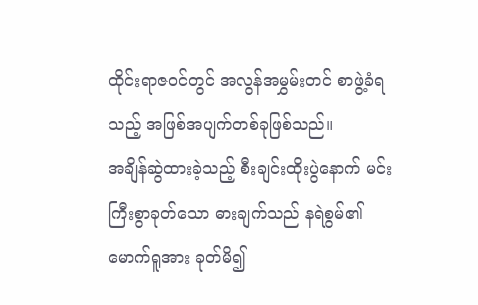ထိုင်းရာဇဝင်တွင် အလွန်အမွှမ်းတင် စာဖွဲ့ခံရသည့် အဖြစ်အပျက်တစ်ခုဖြစ်သည်။
အချိန်ဆွဲထားခဲ့သည့် စီးချင်းထိုးပွဲနောက် မင်းကြီးစွာခုတ်သော ဓားချက်သည် နရဲစွမ်၏ မောက်ရူအား ခုတ်မိ၍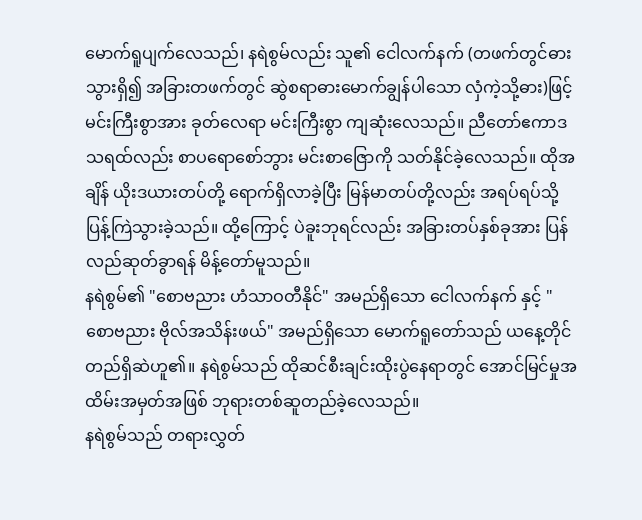မောက်ရူပျက်လေသည်၊ နရဲစွမ်လည်း သူ၏ ငေါလက်နက် (တဖက်တွင်ဓားသွားရှိ၍ အခြားတဖက်တွင် ဆွဲစရာဓားမောက်ချွန်ပါသော လှံကဲ့သို့ဓား)ဖြင့် မင်းကြီးစွာအား ခုတ်လေရာ မင်းကြီးစွာ ကျဆုံးလေသည်။ ညီတော်ဧကာဒသရထ်လည်း စာပရောစော်ဘွား မင်းစာဇြောကို သတ်နိုင်ခဲ့လေသည်။ ထိုအချိန် ယိုးဒယားတပ်တို့ ရောက်ရှိလာခဲ့ပြီး မြန်မာတပ်တို့လည်း အရပ်ရပ်သို့ ပြန့်ကြဲသွားခဲ့သည်။ ထို့ကြောင့် ပဲခူးဘုရင်လည်း အခြားတပ်နှစ်ခုအား ပြန်လည်ဆုတ်ခွာရန် မိန့်တော်မူသည်။
နရဲစွမ်၏ "စောဗညား ဟံသာဝတီနိုင်" အမည်ရှိသော ငေါလက်နက် နှင့် "စောဗညား ဗိုလ်အသိန်းဖယ်" အမည်ရှိသော မောက်ရူတော်သည် ယနေ့တိုင်တည်ရှိဆဲဟူ၏။ နရဲစွမ်သည် ထိုဆင်စီးချင်းထိုးပွဲနေရာတွင် အောင်မြင်မှုအထိမ်းအမှတ်အဖြစ် ဘုရားတစ်ဆူတည်ခဲ့လေသည်။
နရဲစွမ်သည် တရားလွှတ်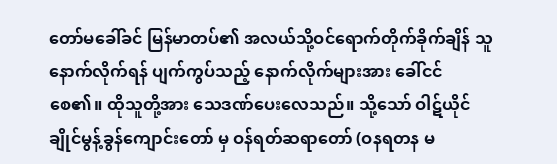တော်မခေါ်ခင် မြန်မာတပ်၏ အလယ်သို့ဝင်ရောက်တိုက်ခိုက်ချိန် သူနောက်လိုက်ရန် ပျက်ကွပ်သည့် နောက်လိုက်များအား ခေါ်ငင်စေ၏။ ထိုသူတို့အား သေဒဏ်ပေးလေသည်။ သို့သော် ဝါဋ်ယိုင်ချိုင်မွန့်ခွန်ကျောင်းတော် မှ ဝန်ရတ်ဆရာတော် (ဝနရတန မ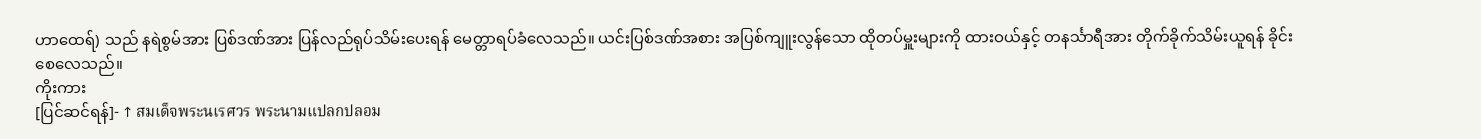ဟာထေရ်) သည် နရဲစွမ်အား ပြစ်ဒဏ်အား ပြန်လည်ရုပ်သိမ်းပေးရန် မေတ္တာရပ်ခံလေသည်။ ယင်းပြစ်ဒဏ်အစား အပြစ်ကျူးလွန်သော ထိုတပ်မှူးများကို ထားဝယ်နှင့် တနင်္သာရီအား တိုက်ခိုက်သိမ်းယူရန် ခိုင်းစေလေသည်။
ကိုးကား
[ပြင်ဆင်ရန်]- ↑ สมเด็จพระนเรศวร พระนามแปลกปลอม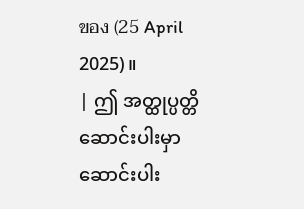ของ (25 April 2025)။
| ဤ အတ္ထုပ္ပတ္တိ ဆောင်းပါးမှာ ဆောင်းပါး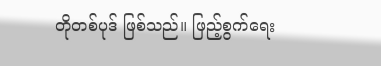တိုတစ်ပုဒ် ဖြစ်သည်။ ဖြည့်စွက်ရေး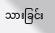သားခြင်း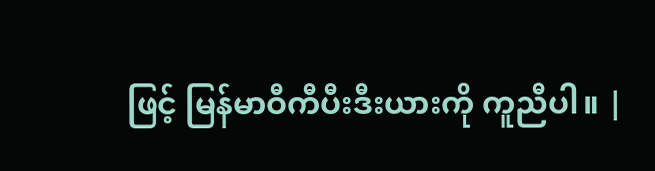ဖြင့် မြန်မာဝီကီပီးဒီးယားကို ကူညီပါ။ |